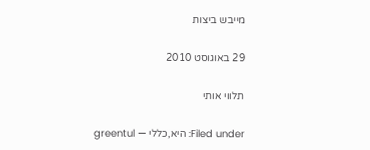מייבש ביצות

29 באוגוסט 2010

תלווי אותי

Filed under: היא,כללי — greentul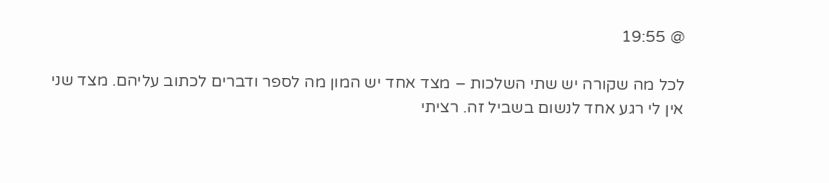@ 19:55

לכל מה שקורה יש שתי השלכות – מצד אחד יש המון מה לספר ודברים לכתוב עליהם. מצד שני אין לי רגע אחד לנשום בשביל זה. רציתי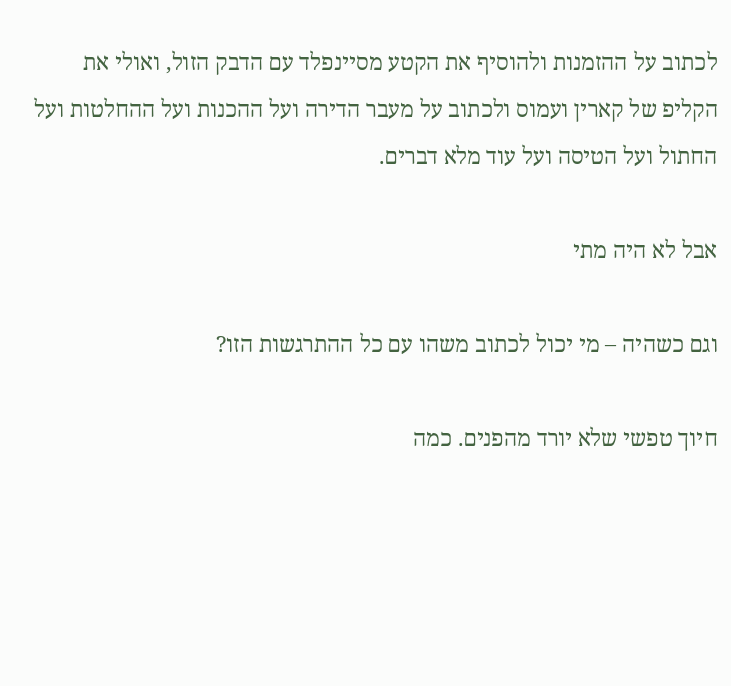לכתוב על ההזמנות ולהוסיף את הקטע מסיינפלד עם הדבק הזול, ואולי את הקליפ של קארין ועמוס ולכתוב על מעבר הדירה ועל ההכנות ועל ההחלטות ועל החתול ועל הטיסה ועל עוד מלא דברים.

אבל לא היה מתי

וגם כשהיה – מי יכול לכתוב משהו עם כל ההתרגשות הזו?

חיוך טפשי שלא יורד מהפנים. כמה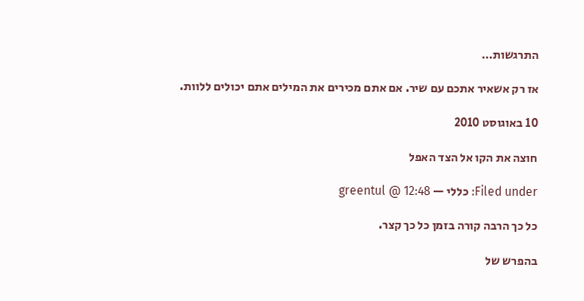התרגשות…

אז רק אשאיר אתכם עם שיר. אם אתם מכירים את המילים אתם יכולים ללוות.

10 באוגוסט 2010

חוצה את הקו אל הצד האפל

Filed under: כללי — greentul @ 12:48

כל כך הרבה קורה בזמן כל כך קצר.

בהפרש של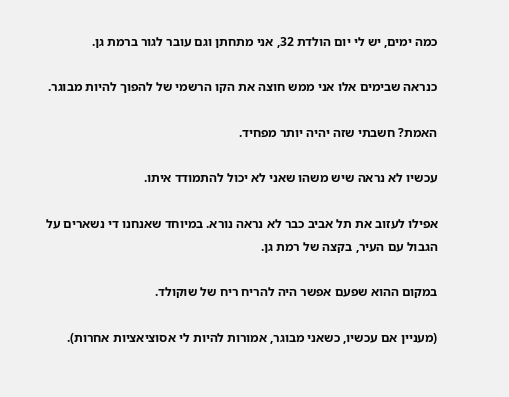כמה ימים, יש לי יום הולדת 32, אני מתחתן וגם עובר לגור ברמת גן.

כנראה שבימים אלו אני ממש חוצה את הקו הרשמי של להפוך להיות מבוגר.

האמת? חשבתי שזה יהיה יותר מפחיד.

עכשיו לא נראה שיש משהו שאני לא יכול להתמודד איתו.

אפילו לעזוב את תל אביב כבר לא נראה נורא. במיוחד שאנחנו די נשארים על הגבול עם העיר, בקצה של רמת גן.

במקום ההוא שפעם אפשר היה להריח ריח של שוקולד.

(מעניין אם עכשיו, כשאני מבוגר, אמורות להיות לי אסוציאציות אחרות).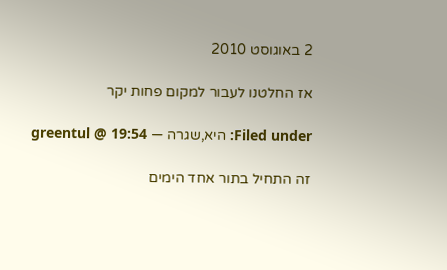2 באוגוסט 2010

אז החלטנו לעבור למקום פחות יקר

Filed under: היא,שגרה — greentul @ 19:54

זה התחיל בתור אחד הימים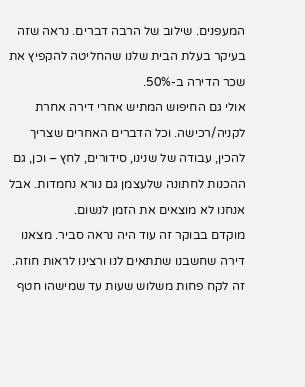המעפנים. שילוב של הרבה דברים. נראה שזה בעיקר בעלת הבית שלנו שהחליטה להקפיץ את שכר הדירה ב-50%.
אולי גם החיפוש המתיש אחרי דירה אחרת לקניה/רכישה. וכל הדברים האחרים שצריך להכין, עבודה של שנינו, סידורים, לחץ – וכן, גם ההכנות לחתונה שלעצמן גם נורא נחמדות. אבל אנחנו לא מוצאים את הזמן לנשום.
מוקדם בבוקר זה עוד היה נראה סביר. מצאנו דירה שחשבנו שתתאים לנו ורצינו לראות חוזה. זה לקח פחות משלוש שעות עד שמישהו חטף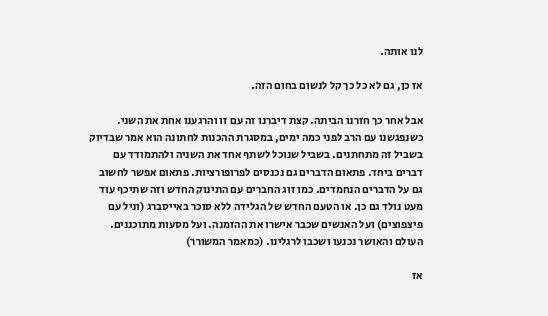לנו אותה.

אז כן, גם לא כל כך קל לנשום בחום הזה.

אבל אחר כך חזרנו הביתה. קצת דיברנו זה עם זו והרגענו אחת את השני. כשנפגשנו עם הרב לפני כמה ימים, במסגרת ההכנות לחתונה הוא אמר שבדיוק בשביל זה מתחתנים. בשביל שנוכל לשתף אחד את השניה ולהתמודד עם דברים ביחד. פתאום הדברים גם נכנסים לפרופורציות. פתאום אפשר לחשוב גם על הדברים הנחמדים. כמו זוג החברים עם התינוק החדש וזה שתיכף עוד מעט נולד גם כן. או הטעם החדש של הגלידה ללא סוכר באייסברג (וניל עם פיצפוצים) ועל האנשים שכבר אישרו את ההזמנה. ועל מסעות מתוכננים. העולם והאושר נכנעו ושכבו לרגלינו. (כמאמר המשורר)

אז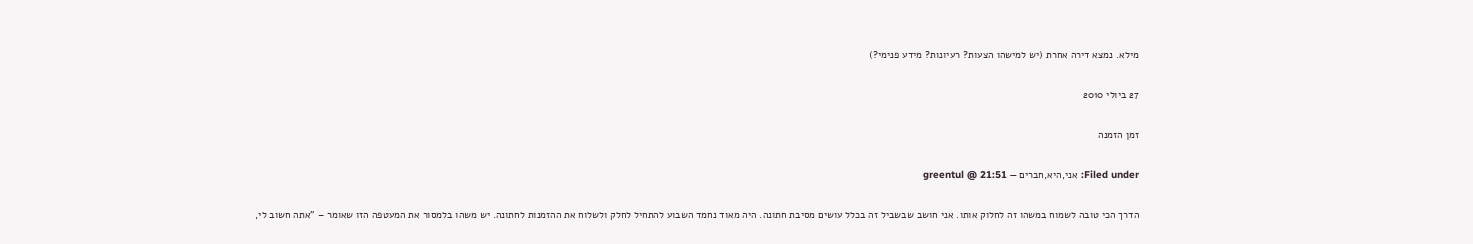מילא. נמצא דירה אחרת (יש למישהו הצעות? רעיונות? מידע פנימי?)

27 ביולי 2010

זמן הזמנה

Filed under: אני,היא,חברים — greentul @ 21:51

הדרך הכי טובה לשמוח במשהו זה לחלוק אותו. אני חושב שבשביל זה בכלל עושים מסיבת חתונה. היה מאוד נחמד השבוע להתחיל לחלק ולשלוח את ההזמנות לחתונה. יש משהו בלמסור את המעטפה הזו שאומר – "אתה חשוב לי,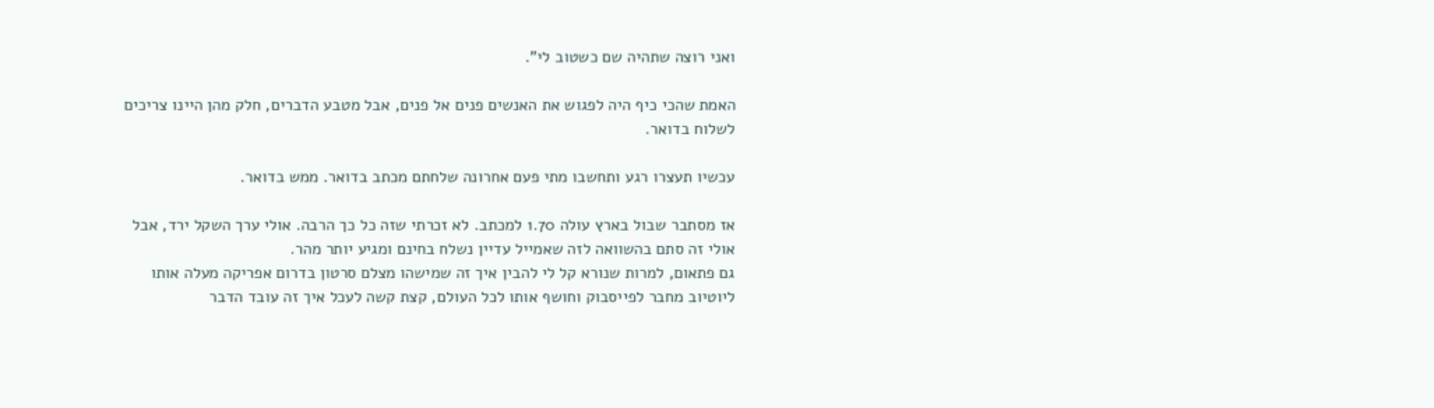ואני רוצה שתהיה שם כשטוב לי".

האמת שהכי כיף היה לפגוש את האנשים פנים אל פנים, אבל מטבע הדברים, חלק מהן היינו צריכים לשלוח בדואר.

עכשיו תעצרו רגע ותחשבו מתי פעם אחרונה שלחתם מכתב בדואר. ממש בדואר.

אז מסתבר שבול בארץ עולה 1.70 למכתב. לא זכרתי שזה כל כך הרבה. אולי ערך השקל ירד, אבל אולי זה סתם בהשוואה לזה שאמייל עדיין נשלח בחינם ומגיע יותר מהר.
גם פתאום, למרות שנורא קל לי להבין איך זה שמישהו מצלם סרטון בדרום אפריקה מעלה אותו ליוטיוב מחבר לפייסבוק וחושף אותו לכל העולם, קצת קשה לעכל איך זה עובד הדבר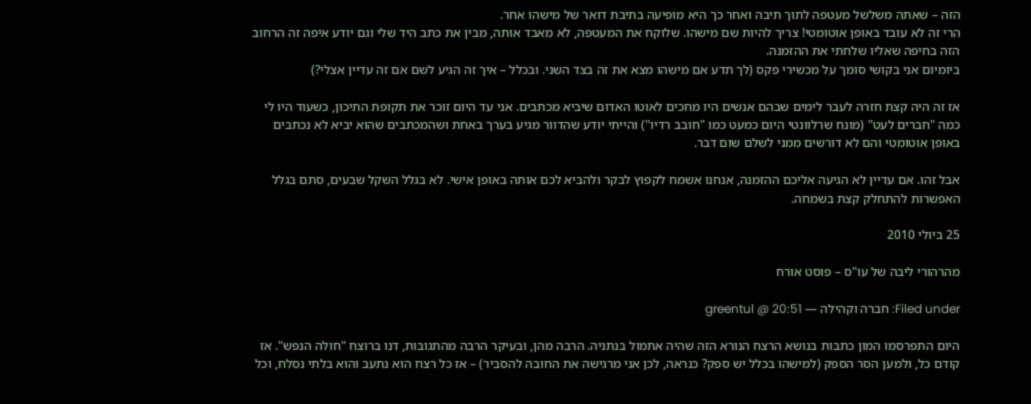הזה – שאתה משלשל מעטפה לתוך תיבה ואחר כך היא מופיעה בתיבת דואר של מישהו אחר.
הרי זה לא עובד באופן אוטומטי! צריך להיות שם מישהו. שלוקח את המעטפה, לא מאבד אותה, מבין את כתב היד שלי וגם יודע איפה זה הרחוב הזה בחיפה שאליו שלחתי את ההזמנה.
ביומיום אני בקושי סומך על מכשירי פקס (לך תדע אם מישהו מצא את זה בצד השני. ובכלל – איך זה הגיע לשם אם זה עדיין אצלי?)

אז זה היה קצת חזרה לעבר לימים שבהם אנשים היו מחכים לאוטו האדום שיביא מכתבים. אני עד היום זוכר את תקופת התיכון, כשעוד היו לי כמה "חברים לעט" (מונח שרלוונטי היום כמעט כמו "חובב רדיו") והייתי יודע שהדוור מגיע בערך באחת ושהמכתבים שהוא יביא לא נכתבים באופן אוטומטי והם לא דורשים ממני לשלם שום דבר.

אבל זהו. אם עדיין לא הגיעה אליכם ההזמנה, אנחנו אשמח לקפוץ לבקר ולהביא לכם אותה באופן אישי. לא בגלל השקל שבעים, סתם בגלל האפשרות להתחלק קצת בשמחה.

25 ביולי 2010

מהרהורי ליבה של עו"ס – פוסט אורח

Filed under: חברה וקהילה — greentul @ 20:51

היום התפרסמו המון כתבות בנושא הרצח הנורא הזה שהיה אתמול בנתניה. הרבה מהן, ובעיקר הרבה מהתגובות, דנו ברוצח "חולה הנפש". אז קודם כל, ולמען הסר הספק (למישהו בכלל יש ספק? כנראה, לכן אני מרגישה את החובה להסביר) – אז כל רצח הוא נתעב והוא בלתי נסלח, וכל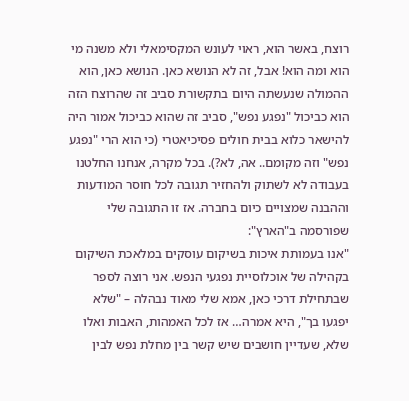רוצח, באשר הוא, ראוי לעונש המקסימאלי ולא משנה מי הוא ומה הוא! אבל, זה לא הנושא כאן. הנושא כאן, הוא ההמולה שנעשתה היום בתקשורת סביב זה שהרוצח הזה הוא כביכול "נפגע נפש", סביב זה שהוא כביכול אמור היה להישאר כלוא בבית חולים פסיכיאטרי (כי הוא הרי "נפגע נפש" וזה מקומם.. אה, לא?). בכל מקרה, אנחנו החלטנו בעבודה לא לשתוק ולהחזיר תגובה לכל חוסר המודעות וההבנה שמצויים כיום בחברה. אז זו התגובה שלי שפורסמה ב"הארץ":
"אנו בעמותת איכות בשיקום עוסקים במלאכת השיקום בקהילה של אוכלוסיית נפגעי הנפש. אני רוצה לספר שבתחילת דרכי כאן, אמא שלי מאוד נבהלה – "שלא יפגעו בך", היא אמרה… אז לכל האמהות, האבות ואלו שלא, שעדיין חושבים שיש קשר בין מחלת נפש לבין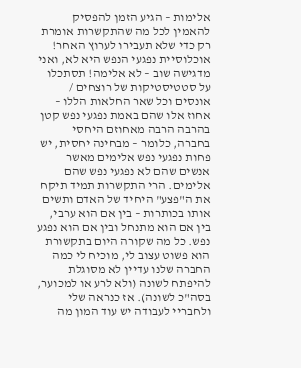אלימות – הגיע הזמן להפסיק להאמין לכל מה שהתקשרות אומרת רק כדי שלא תעבירו לערוץ האחר! אוכלוסיית נפגעי הנפש היא לא, ואני מדגישה שוב – לא אלימה! תסתכלו על סטטיסטיקות של רוצחים / אונסים וכל שאר החלאות הללו – אחוז אלו שהם באמת נפגעי נפש קטן בהרבה הרבה מאחוזם היחסי בחברה, כלומר – מבחינה יחסית, יש פחות נפגעי נפש אלימים מאשר אנשים שהם לא נפגעי נפש שהם אלימים. הרי התקשרות תמיד תיקח את ה"פצע" היחיד של האדם ותשים אותו בכותרות – בין אם הוא ערבי, בין אם הוא מתנחל ובין אם הוא נפגע נפש. כל מה שקורה היום בתקשורת הוא פשוט עצוב לי, מוכיח לי כמה החברה שלנו עדיין לא מסוגלת להיפתח לשונה (ולא לרע או למכוער, בסה"כ לשונה). אז כנראה שלי ולחבריי לעבודה יש עוד המון מה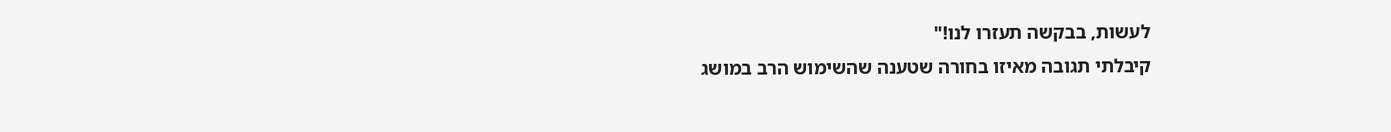לעשות, בבקשה תעזרו לנו!"
קיבלתי תגובה מאיזו בחורה שטענה שהשימוש הרב במושג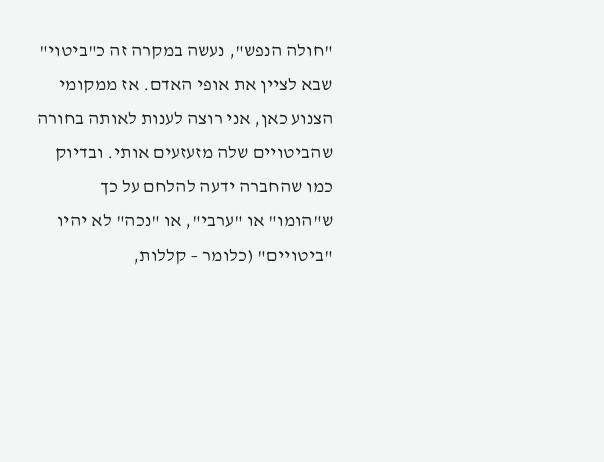"חולה הנפש", נעשה במקרה זה כ"ביטוי" שבא לציין את אופי האדם. אז ממקומי הצנוע כאן, אני רוצה לענות לאותה בחורה שהביטויים שלה מזעזעים אותי. ובדיוק כמו שהחברה ידעה להלחם על כך ש"הומו" או "ערבי", או "נכה" לא יהיו "ביטויים" (כלומר – קללות,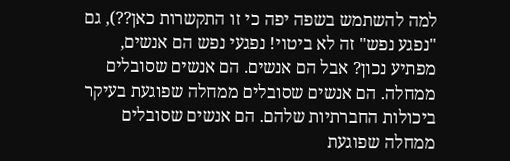למה להשתמש בשפה יפה כי זו התקשרות כאן??), גם "נפגע נפש" זה לא ביטוי! נפגעי נפש הם אנשים, מפתיע נכון? אבל הם אנשים. הם אנשים שסובלים ממחלה. הם אנשים שסובלים ממחלה שפוגעת בעיקר ביכולות החברתיות שלהם. הם אנשים שסובלים ממחלה שפוגעת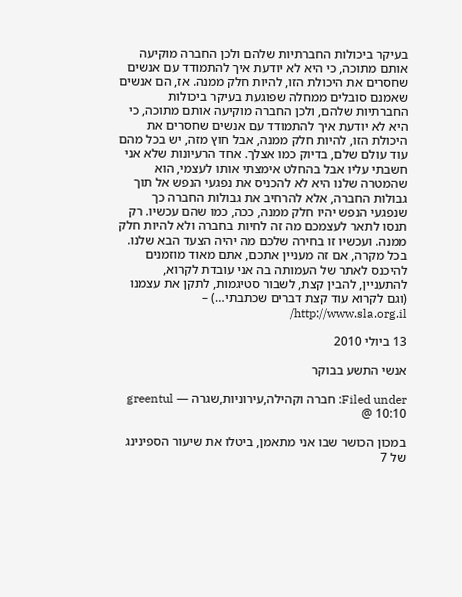בעיקר ביכולות החברתיות שלהם ולכן החברה מוקיעה אותם מתוכה, כי היא לא יודעת איך להתמודד עם אנשים שחסרים את היכולת הזו, להיות חלק ממנה. אז, הם אנשים שאמנם סובלים ממחלה שפוגעת בעיקר ביכולות החברתיות שלהם, ולכן החברה מוקיעה אותם מתוכה, כי היא לא יודעת איך להתמודד עם אנשים שחסרים את היכולת הזו, להיות חלק ממנה, אבל חוץ מזה, יש בכל מהם עוד עולם שלם, בדיוק כמו אצלך. אחד הרעיונות שלא אני חשבתי עליו אבל בהחלט אימצתי אותו לעצמי, הוא שהמטרה שלנו היא לא להכניס את נפגעי הנפש אל תוך גבולות החברה, אלא להרחיב את גבולות החברה כך שנפגעי הנפש יהיו חלק ממנה, ככה, כמו שהם עכשיו. רק תנסו לתאר לעצמכם מה זה לחיות בחברה ולא להיות חלק ממנה. ועכשיו זו בחירה שלכם מה יהיה הצעד הבא שלנו.
בכל מקרה, אם זה מעניין אתכם, אתם מאוד מוזמנים להיכנס לאתר של העמותה בה אני עובדת לקרוא, להתעניין, להבין קצת, לשבור סטיגמות, לתקן את עצמנו (וגם לקרוא עוד קצת דברים שכתבתי…) – http://www.sla.org.il/

13 ביולי 2010

אנשי התשע בבוקר

Filed under: חברה וקהילה,עירוניות,שגרה — greentul @ 10:10

במכון הכושר שבו אני מתאמן, ביטלו את שיעור הספינינג של 7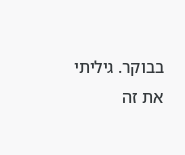בבוקר. גיליתי את זה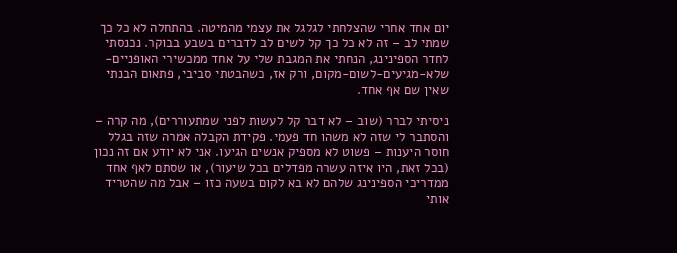יום אחד אחרי שהצלחתי לגלגל את עצמי מהמיטה. בהתחלה לא כל כך שמתי לב – זה לא כל כך קל לשים לב לדברים בשבע בבוקר. נכנסתי לחדר הספינינג, הנחתי את המגבת שלי על אחד ממכשירי האופניים-שלא-מגיעים-לשום-מקום, ורק אז, כשהבטתי סביבי, פתאום הבנתי שאין שם אף אחד.

ניסיתי לברר (שוב – לא דבר קל לעשות לפני שמתעוררים), מה קרה – והסתבר לי שזה לא משהו חד פעמי. פקידת הקבלה אמרה שזה בגלל חוסר היענות – פשוט לא מספיק אנשים הגיעו. אני לא יודע אם זה נכון (בכל זאת, היו איזה עשרה מפדלים בכל שיעור), או שסתם לאף אחד ממדריכי הספינינג שלהם לא בא לקום בשעה כזו – אבל מה שהטריד אותי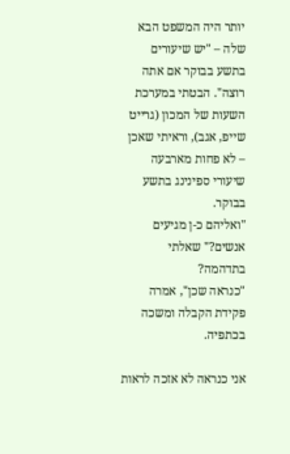יותר היה המשפט הבא שלה – "יש שיעורים בתשע בבוקר אם אתה רוצה". הבטתי במערכת השעות של המכון (גרייט שייפ, אגב), וראיתי שאכן – לא פחות מארבעה שיעורי ספינינג בתשע בבוקר.
"ואליהם כ-ן מגיעים אנשים?" שאלתי בתדהמה?
"כנראה שכן", אמרה פקידת הקבלה ומשכה בכתפיה.

אני כנראה לא אזכה לראות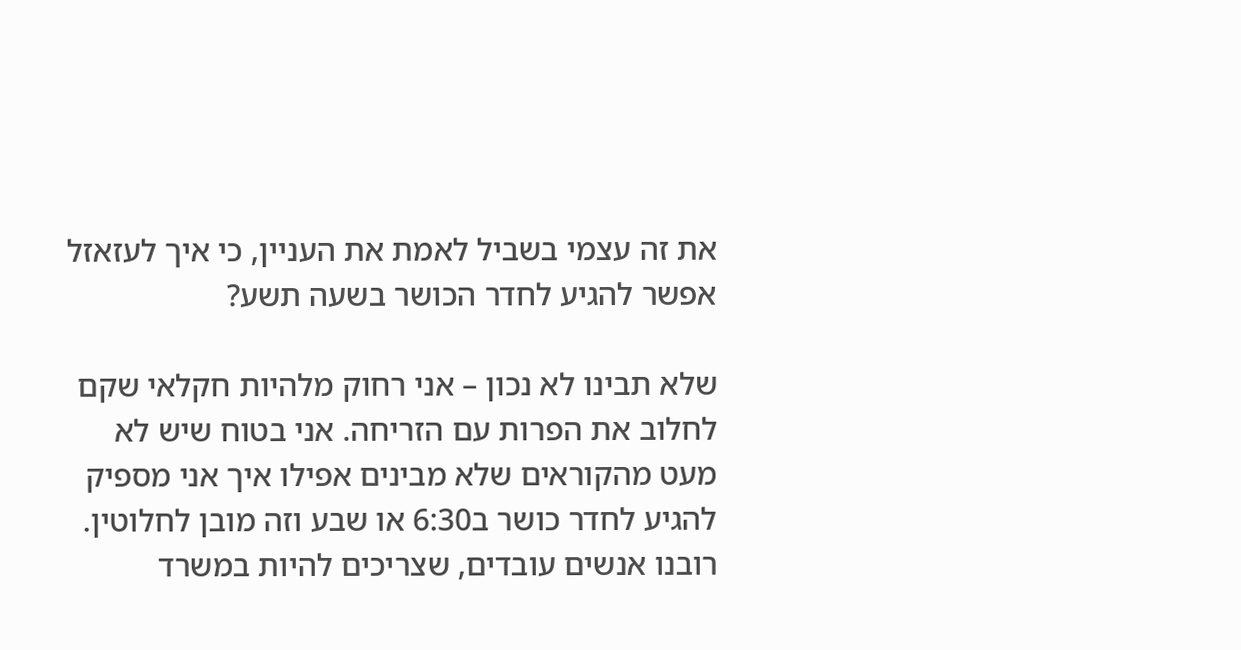את זה עצמי בשביל לאמת את העניין, כי איך לעזאזל אפשר להגיע לחדר הכושר בשעה תשע?

שלא תבינו לא נכון – אני רחוק מלהיות חקלאי שקם לחלוב את הפרות עם הזריחה. אני בטוח שיש לא מעט מהקוראים שלא מבינים אפילו איך אני מספיק להגיע לחדר כושר ב6:30 או שבע וזה מובן לחלוטין. רובנו אנשים עובדים, שצריכים להיות במשרד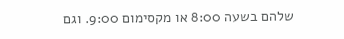שלהם בשעה 8:00 או מקסימום 9:00. וגם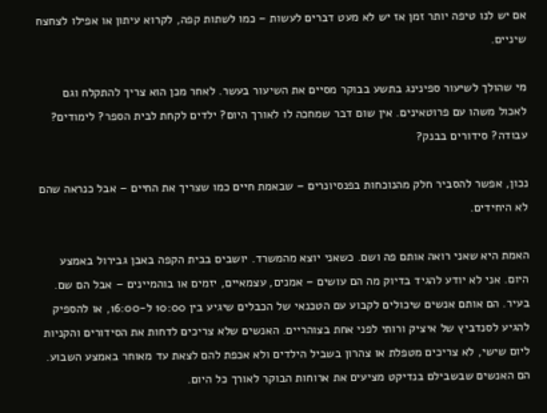אם יש לנו טיפה יותר זמן אז יש לא מעט דברים לעשות – כמו לשתות קפה, לקרוא עיתון או אפילו לצחצח שיניים.

מי שהולך לשיעור ספינינג בתשע בבוקר מסיים את השיעור בעשר. לאחר מכן הוא צריך להתקלח וגם לאכול משהו עם פרוטאינים. אין שום דבר שמחכה לו לאורך היום? ילדים לקחת לבית הספר? לימודים? עבודה? סידורים בבנק?

נכון, אפשר להסביר חלק מהנוכחות בפנסיונרים – שבאמת חיים כמו שצריך את החיים – אבל כנראה שהם לא היחידים.

האמת היא שאני רואה אותם פה ושם. כשאני יוצא מהמשרד. יושבים בבית הקפה באבן גבירול באמצע היום. אני לא יודע להגיד בדיוק מה הם עושים – אמנים, עצמאיים, יזמים או בוהמיינים – אבל הם שם. בעיר. הם אותם אנשים שיכולים לקבוע עם הטכנאי של הכבלים שיגיע בין 10:00 ל-16:00, או להספיק להגיע לסנדביץ של איציק ורותי לפני אחת בצוהריים. האנשים שלא צריכים לדחות את הסידורים והקניות ליום שישי, לא צריכים מטפלת או צהרון בשביל הילדים ולא אכפת להם לצאת עד מאוחר באמצע השבוע. הם האנשים שבשבילם בנדיקט מציעים את ארוחות הבוקר לאורך כל היום.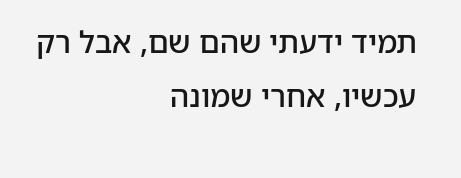תמיד ידעתי שהם שם, אבל רק עכשיו, אחרי שמונה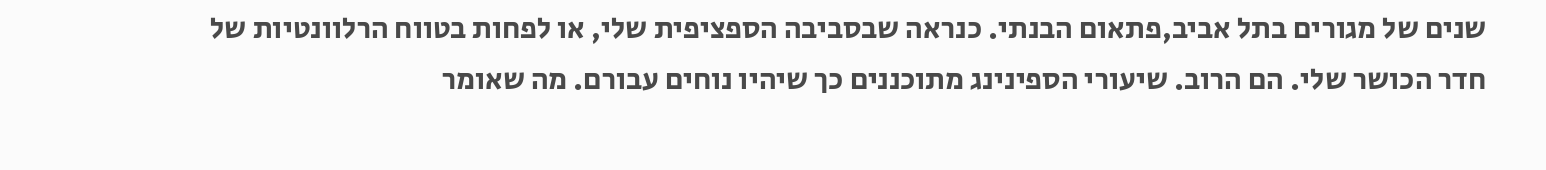שנים של מגורים בתל אביב,פתאום הבנתי. כנראה שבסביבה הספציפית שלי, או לפחות בטווח הרלוונטיות של חדר הכושר שלי. הם הרוב. שיעורי הספינינג מתוכננים כך שיהיו נוחים עבורם. מה שאומר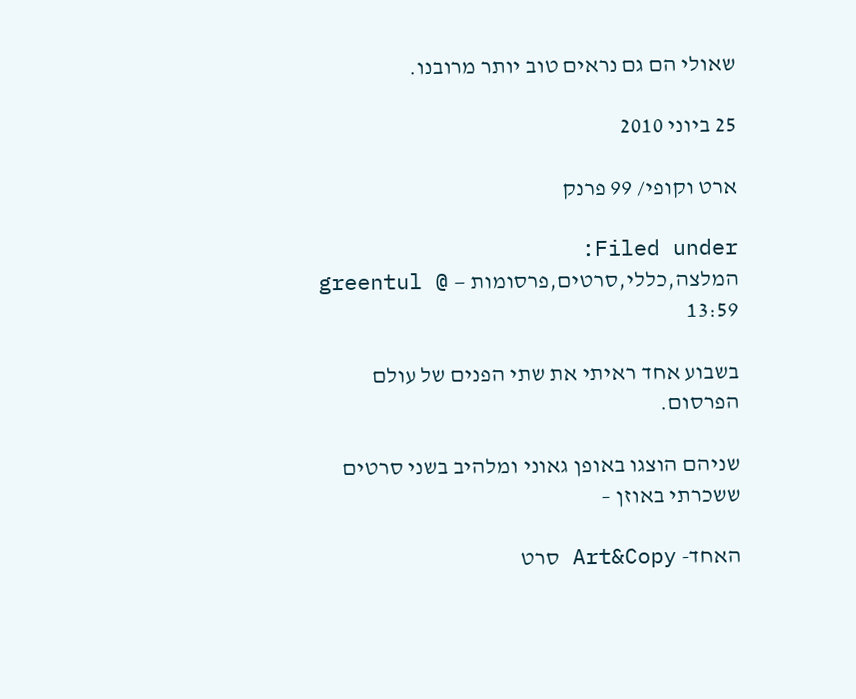שאולי הם גם נראים טוב יותר מרובנו.

25 ביוני 2010

ארט וקופי/ 99 פרנק

Filed under: המלצה,כללי,סרטים,פרסומות — greentul @ 13:59

בשבוע אחד ראיתי את שתי הפנים של עולם הפרסום.

שניהם הוצגו באופן גאוני ומלהיב בשני סרטים ששכרתי באוזן –

האחד- Art&Copy סרט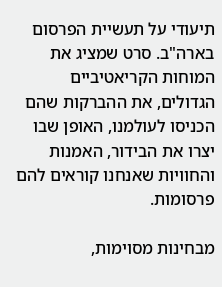תיעודי על תעשיית הפרסום בארה"ב. סרט שמציג את המוחות הקריאטיביים הגדולים, את ההברקות שהם הכניסו לעולמנו, האופן שבו יצרו את הבידור, האמנות והחוויות שאנחנו קוראים להם פרסומות.

מבחינות מסוימות,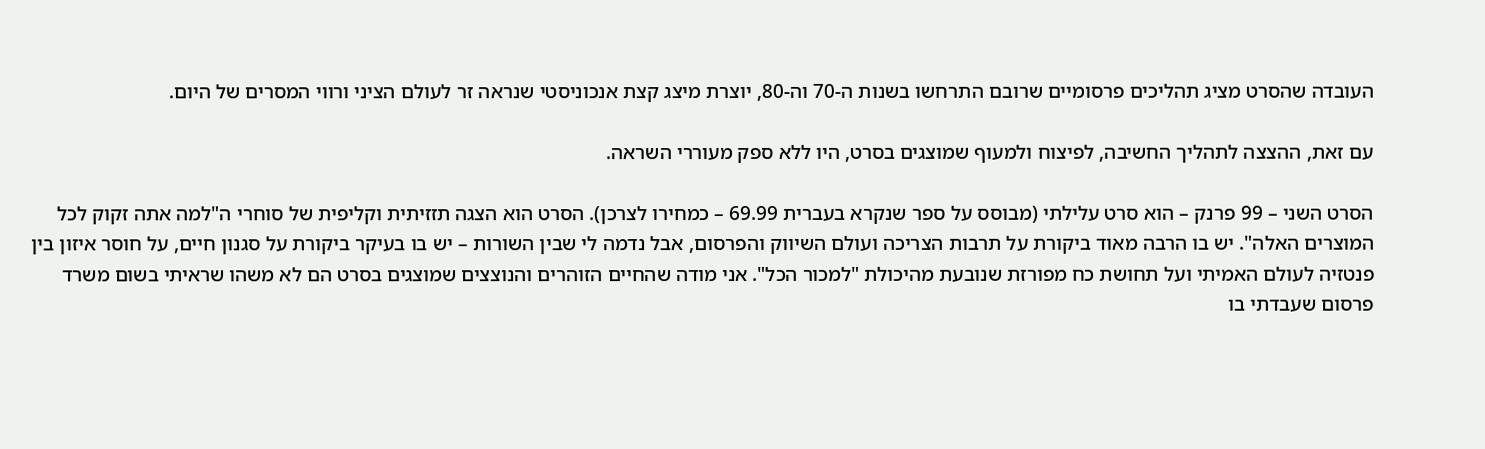העובדה שהסרט מציג תהליכים פרסומיים שרובם התרחשו בשנות ה-70 וה-80, יוצרת מיצג קצת אנכוניסטי שנראה זר לעולם הציני ורווי המסרים של היום.

עם זאת, ההצצה לתהליך החשיבה, לפיצוח ולמעוף שמוצגים בסרט, היו ללא ספק מעוררי השראה.

הסרט השני – 99 פרנק – הוא סרט עלילתי (מבוסס על ספר שנקרא בעברית 69.99 – כמחירו לצרכן). הסרט הוא הצגה תזזיתית וקליפית של סוחרי ה"למה אתה זקוק לכל המוצרים האלה". יש בו הרבה מאוד ביקורת על תרבות הצריכה ועולם השיווק והפרסום, אבל נדמה לי שבין השורות – יש בו בעיקר ביקורת על סגנון חיים, על חוסר איזון בין פנטזיה לעולם האמיתי ועל תחושת כח מפורזת שנובעת מהיכולת "למכור הכל". אני מודה שהחיים הזוהרים והנוצצים שמוצגים בסרט הם לא משהו שראיתי בשום משרד פרסום שעבדתי בו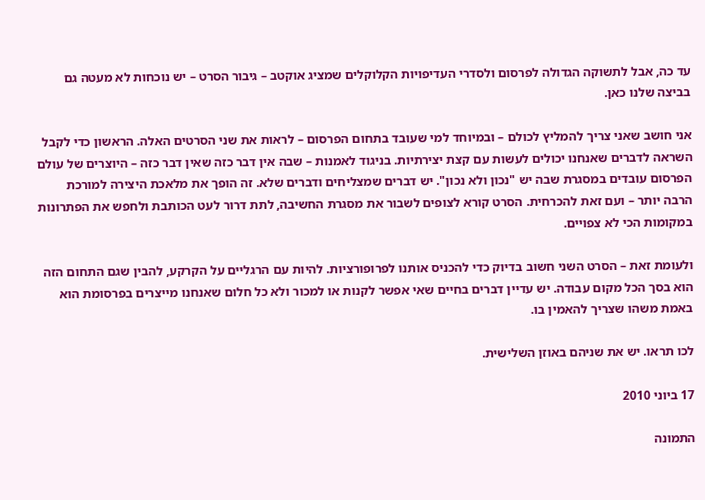עד כה, אבל לתשוקה הגדולה לפרסום ולסדרי העדיפויות הקלוקלים שמציג אוקטב – גיבור הסרט – יש נוכחות לא מעטה גם בביצה שלנו כאן.

אני חושב שאני צריך להמליץ לכולם – ובמיוחד למי שעובד בתחום הפרסום – לראות את שני הסרטים האלה. הראשון כדי לקבל השראה לדברים שאנחנו יכולים לעשות עם קצת יצירתיות. בניגוד לאמנות – שבה אין דבר כזה שאין דבר כזה – היוצרים של עולם הפרסום עובדים במסגרת שבה יש "נכון ולא נכון". יש דברים שמצליחים ודברים שלא. זה הופך את מלאכת היצירה למורכת הרבה יותר – ועם זאת להכרחית. הסרט קורא לצופים לשבור את מסגרת החשיבה, לתת דרור לעט הכותבת ולחפש את הפתרונות במקומות הכי לא צפויים.

ולעומת זאת – הסרט השני חשוב בדיוק כדי להכניס אותנו לפרופורציות. להיות עם הרגליים על הקרקע, להבין שגם התחום הזה הוא בסך הכל מקום עבודה. יש עדיין דברים בחיים שאי אפשר לקנות או למכור ולא כל חלום שאנחנו מייצרים בפרסומת הוא באמת משהו שצריך להאמין בו.

לכו תראו. יש את שניהם באוזן השלישית.

17 ביוני 2010

התמונה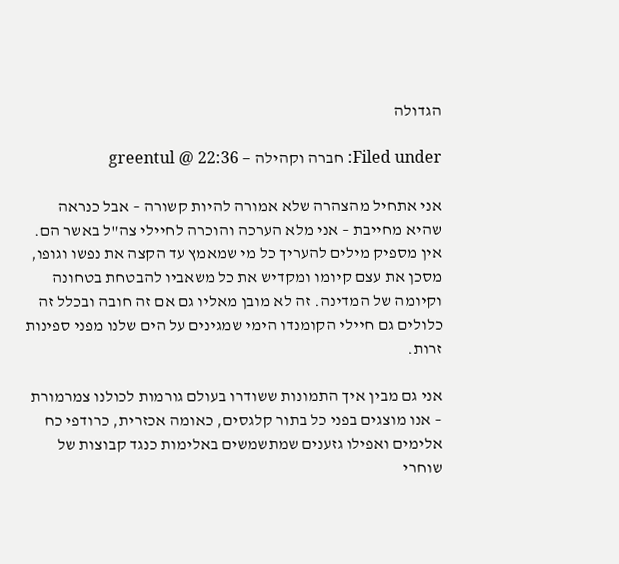הגדולה

Filed under: חברה וקהילה — greentul @ 22:36

אני אתחיל מהצהרה שלא אמורה להיות קשורה – אבל כנראה שהיא מחייבת – אני מלא הערכה והוכרה לחיילי צה"ל באשר הם. אין מספיק מילים להעריך כל מי שמאמץ עד הקצה את נפשו וגופו, מסכן את עצם קיומו ומקדיש את כל משאביו להבטחת בטחונה וקיומה של המדינה. זה לא מובן מאליו גם אם זה חובה ובכלל זה כלולים גם חיילי הקומנדו הימי שמגינים על הים שלנו מפני ספינות זרות.

אני גם מבין איך התמונות ששודרו בעולם גורמות לכולנו צמרמורת – אנו מוצגים בפני כל בתור קלגסים, כאומה אכזרית, כרודפי כח אלימים ואפילו גזענים שמתשמשים באלימות כנגד קבוצות של שוחרי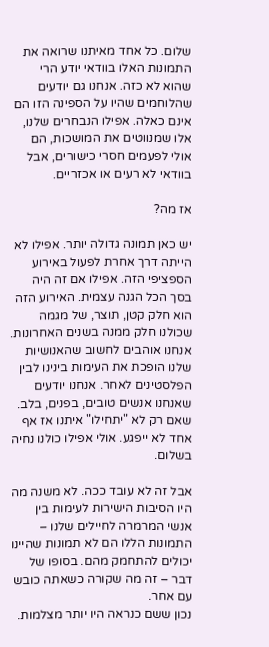שלום. כל אחד מאיתנו שרואה את התמונות האלו בוודאי יודע הרי שהוא לא כזה. אנחנו גם יודעים שהלוחמים שהיו על הספינה הזו הם אינם כאלה. אפילו הנבחרים שלנו, אלו שמנווטים את המושכות, הם אולי לפעמים חסרי כישורים, אבל בוודאי לא רעים או אכזריים.

אז מה?

יש כאן תמונה גדולה יותר. אפילו לא הייתה דרך אחרת לפעול באירוע הספציפי הזה. אפילו אם זה היה בסך הכל הגנה עצמית. האירוע הזה הוא חלק קטן, תוצר, של מגמה שכולנו חלק ממנה בשנים האחרונות. אנחנו אוהבים לחשוב שהאנושיות שלנו הופכת את העימות בינינו לבין הפלסטינים לאחר. אנחנו יודעים שאנחנו אנשים טובים, בפנים, בלב. שאם רק לא "יתחילו" איתנו אז אף אחד לא ייפגע. אולי אפילו כולנו נחיה בשלום.

אבל זה לא עובד ככה. לא משנה מה היו הסיבות הישירות לעימות בין אנשי המרמרה לחיילים שלנו – התמונות הללו הם לא תמונות שהיינו יכולים להתחמק מהם. בסופו של דבר – זה מה שקורה כשאתה כובש עם אחר.
נכון ששם כנראה היו יותר מצלמות.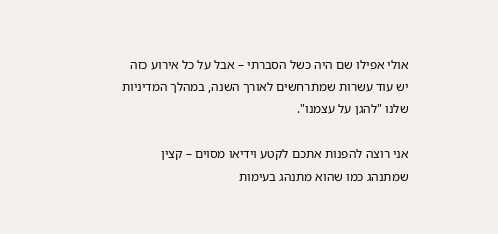אולי אפילו שם היה כשל הסברתי – אבל על כל אירוע כזה יש עוד עשרות שמתרחשים לאורך השנה, במהלך המדיניות שלנו "להגן על עצמנו".

אני רוצה להפנות אתכם לקטע וידיאו מסוים – קצין שמתנהג כמו שהוא מתנהג בעימות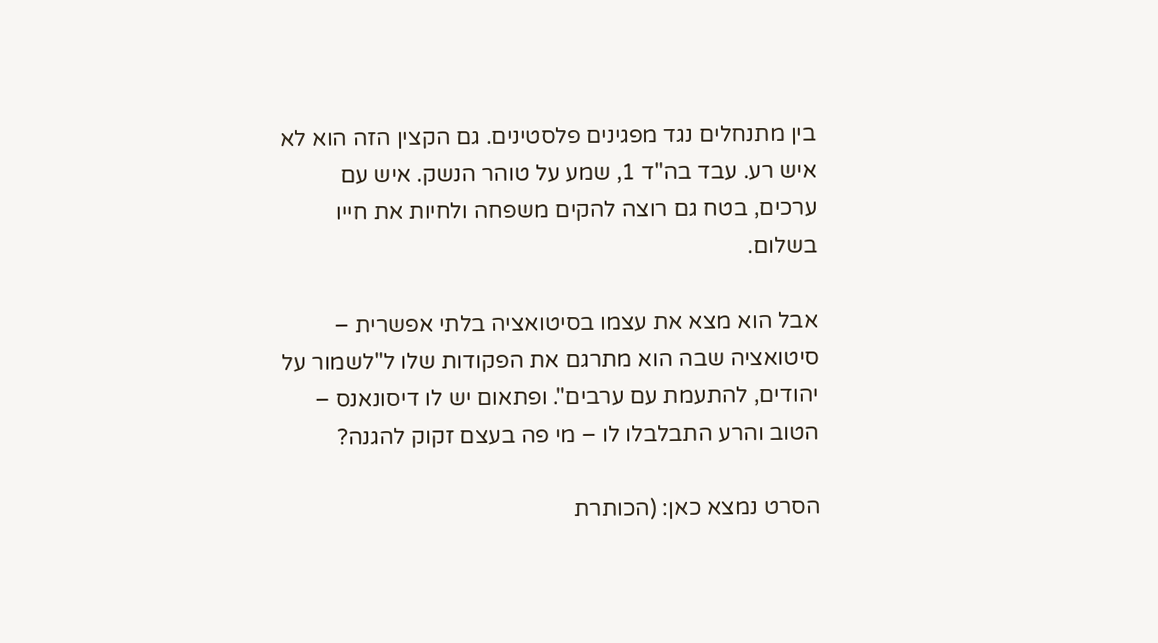בין מתנחלים נגד מפגינים פלסטינים. גם הקצין הזה הוא לא איש רע. עבד בה"ד 1, שמע על טוהר הנשק. איש עם ערכים, בטח גם רוצה להקים משפחה ולחיות את חייו בשלום.

אבל הוא מצא את עצמו בסיטואציה בלתי אפשרית – סיטואציה שבה הוא מתרגם את הפקודות שלו ל"לשמור על יהודים, להתעמת עם ערבים". ופתאום יש לו דיסונאנס – הטוב והרע התבלבלו לו – מי פה בעצם זקוק להגנה?

הסרט נמצא כאן: (הכותרת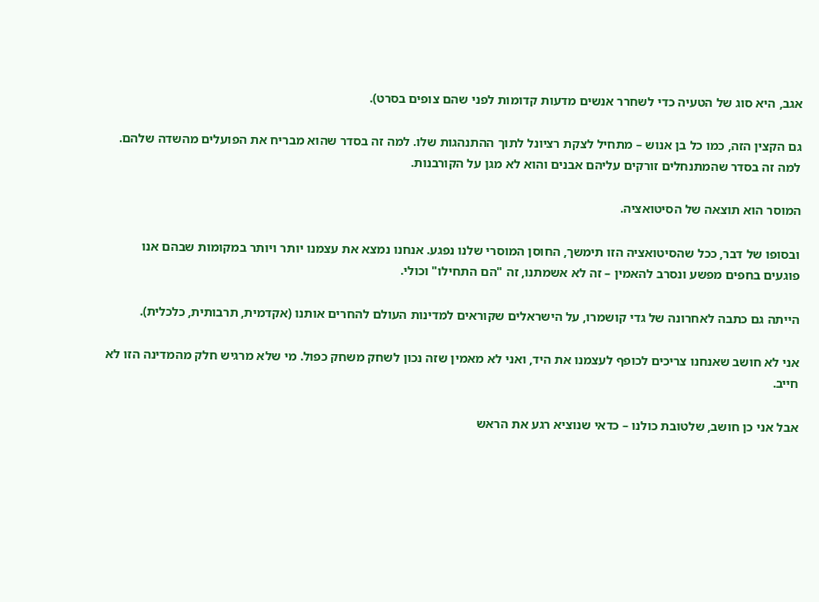אגב, היא סוג של הטעיה כדי לשחרר אנשים מדעות קדומות לפני שהם צופים בסרט).

גם הקצין הזה, כמו כל בן אנוש – מתחיל לצקת רציונל לתוך ההתנהגות שלו. למה זה בסדר שהוא מבריח את הפועלים מהשדה שלהם. למה זה בסדר שהמתנחלים זורקים עליהם אבנים והוא לא מגן על הקורבנות.

המוסר הוא תוצאה של הסיטואציה.

ובסופו של דבר, ככל שהסיטואציה הזו תימשך, החוסן המוסרי שלנו נפגע. אנחנו נמצא את עצמנו יותר ויותר במקומות שבהם אנו פוגעים בחפים מפשע ונסרב להאמין – זה לא אשמתנו, זה "הם התחילו" וכולי.

הייתה גם כתבה לאחרונה של גדי קושמרו, על הישראלים שקוראים למדינות העולם להחרים אותנו (אקדמית, תרבותית, כלכלית).

אני לא חושב שאנחנו צריכים לכופף לעצמנו את היד, ואני לא מאמין שזה נכון לשחק משחק כפול. מי שלא מרגיש חלק מהמדינה הזו לא חייב.

אבל אני כן חושב, שלטובת כולנו – כדאי שנוציא רגע את הראש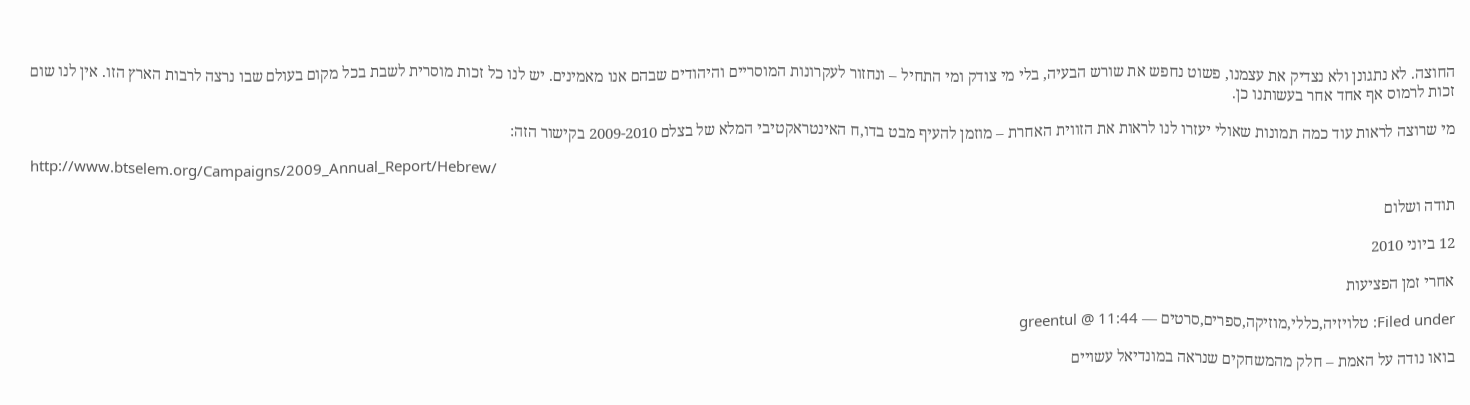החוצה. לא נתגונן ולא נצדיק את עצמנו, פשוט נחפש את שורש הבעיה, בלי מי צודק ומי התחיל – ונחזור לעקרונות המוסריים והיהודים שבהם אנו מאמינים. יש לנו כל זכות מוסרית לשבת בכל מקום בעולם שבו נרצה לרבות הארץ הזו. אין לנו שום זכות לרמוס אף אחד אחר בעשותנו כן.

מי שרוצה לראות עוד כמה תמונות שאולי יעזרו לנו לראות את הזווית האחרת – מוזמן להעיף מבט בדו,ח האינטראקטיבי המלא של בצלם 2009-2010 בקישור הזה:

http://www.btselem.org/Campaigns/2009_Annual_Report/Hebrew/

תודה ושלום

12 ביוני 2010

אחרי זמן הפציעות

Filed under: טלויזיה,כללי,מוזיקה,ספרים,סרטים — greentul @ 11:44

בואו נודה על האמת – חלק מהמשחקים שנראה במונדיאל עשויים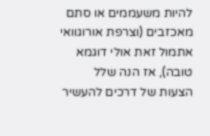להיות משעממים או סתם מאכזבים (וצרפת אורוגוואי אתמול זאת אולי דוגמא טובה), אז הנה שלל הצעות של דרכים להעשיר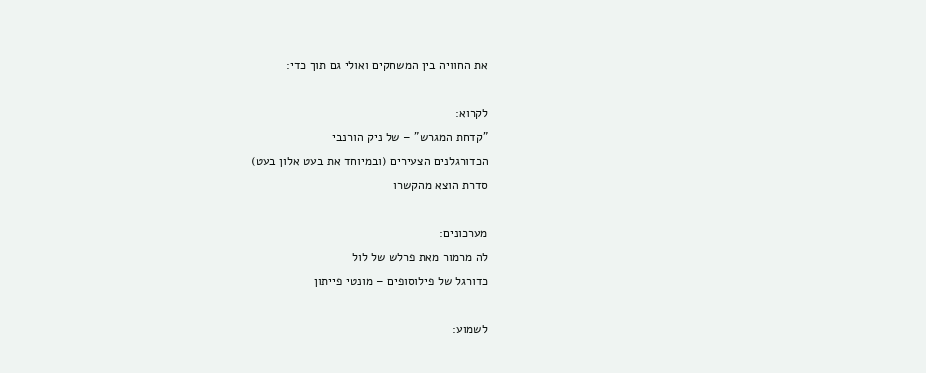את החוויה בין המשחקים ואולי גם תוך כדי:

לקרוא:
"קדחת המגרש" – של ניק הורנבי
הכדורגלנים הצעירים (ובמיוחד את בעט אלון בעט)
סדרת הוצא מהקשרו

מערכונים:
לה מרמור מאת פרלש של לול
כדורגל של פילוסופים – מונטי פייתון

לשמוע: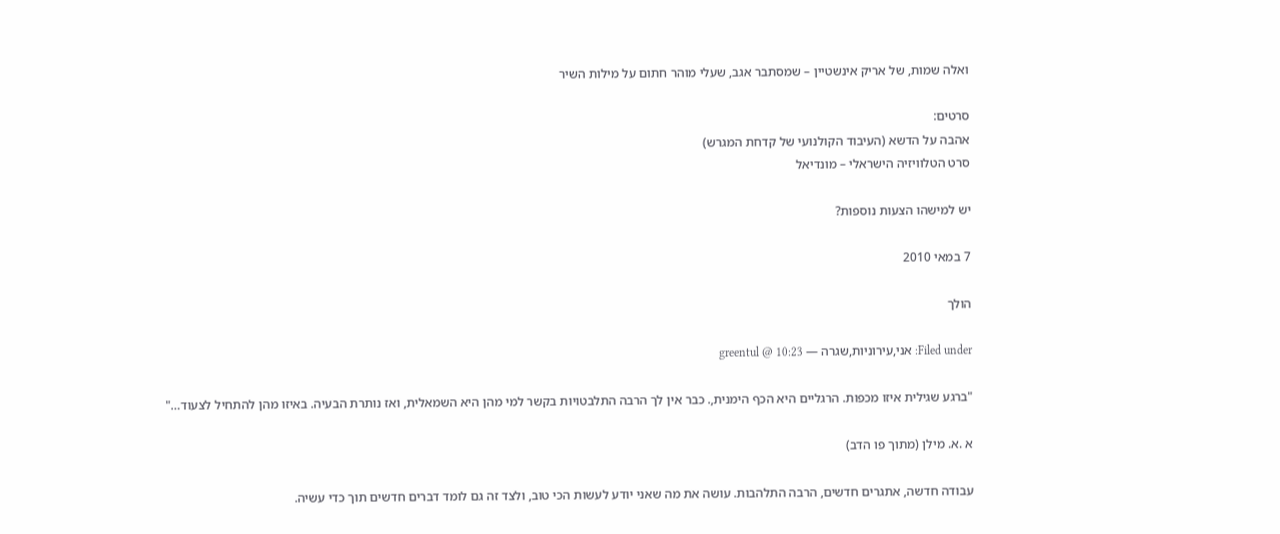ואלה שמות, של אריק אינשטיין – שמסתבר אגב, שעלי מוהר חתום על מילות השיר

סרטים:
אהבה על הדשא (העיבוד הקולנועי של קדחת המגרש)
סרט הטלוויזיה הישראלי – מונדיאל

יש למישהו הצעות נוספות?

7 במאי 2010

הולך

Filed under: אני,עירוניות,שגרה — greentul @ 10:23

"ברגע שגילית איזו מכפות. הרגליים היא הכף הימנית,. כבר אין לך הרבה התלבטויות בקשר למי מהן היא השמאלית, ואז נותרת הבעיה. באיזו מהן להתחיל לצעוד…"

א .א. מילן (מתוך פו הדב)

עבודה חדשה, אתגרים חדשים, הרבה התלהבות. עושה את מה שאני יודע לעשות הכי טוב, ולצד זה גם לומד דברים חדשים תוך כדי עשיה.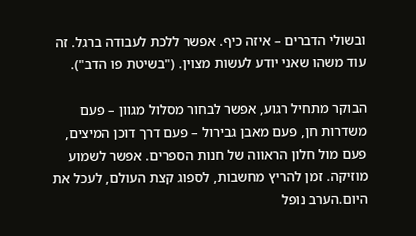ובשולי הדברים – איזה כיף. אפשר ללכת לעבודה ברגל. זה עוד משהו שאני יודע לעשות מצוין. ("בשיטת פו הדב").

הבוקר מתחיל רגוע, אפשר לבחור מסלול מגוון – פעם משדרות חן, פעם מאבן גבירול – פעם דרך דוכן המיצים, פעם מול חלון הראווה של חנות הספרים. אפשר לשמוע מוזיקה. זמן להריץ מחשבות, לספוג קצת העולם, לעכל את היום.הערב נופל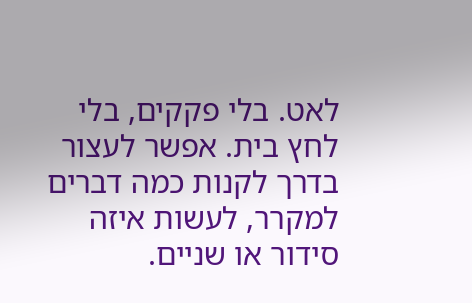לאט. בלי פקקים, בלי לחץ בית. אפשר לעצור בדרך לקנות כמה דברים למקרר, לעשות איזה סידור או שניים.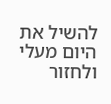להשיל את היום מעלי ולחזור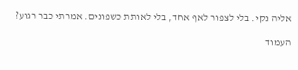אליה נקי. בלי לצפור לאף אחד, בלי לאותת כשפונים. אמרתי כבר רגוע?

העמוד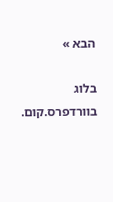הבא »

בלוג בוורדפרס.קום.